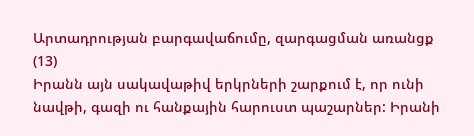Արտադրության բարգավաճումը, զարգացման առանցք (13)
Իրանն այն սակավաթիվ երկրների շարքում է, որ ունի նավթի, գազի ու հանքային հարուստ պաշարներ: Իրանի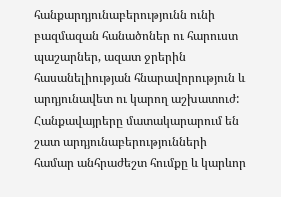հանքարդյունաբերությունն ունի բազմազան հանածոներ ու հարուստ պաշարներ, ազատ ջրերին հասանելիության հնարավորություն և արդյունավետ ու կարող աշխատուժ:
Հանքավայրերը մատակարարում են շատ արդյունաբերությունների համար անհրաժեշտ հումքը և կարևոր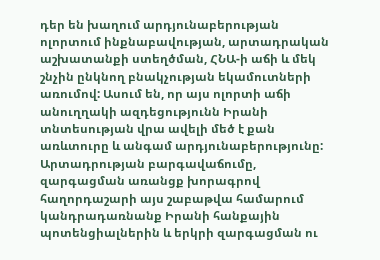դեր են խաղում արդյունաբերության ոլորտում ինքնաբավության, արտադրական աշխատանքի ստեղծման, ՀՆԱ-ի աճի և մեկ շնչին ընկնող բնակչության եկամուտների առումով: Ասում են, որ այս ոլորտի աճի անուղղակի ազդեցությունն Իրանի տնտեսության վրա ավելի մեծ է քան առևտուրը և անգամ արդյունաբերությունը:
Արտադրության բարգավաճումը, զարգացման առանցք խորագրով հաղորդաշարի այս շաբաթվա համարում կանդրադառնանք Իրանի հանքային պոտենցիալներին և երկրի զարգացման ու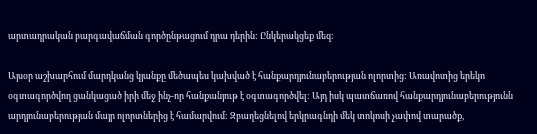արտադրական բարգավաճման գործընթացում դրա դերին: Ընկերակցեք մեզ:

Այսօր աշխարհում մարդկանց կյանքը մեծապես կախված է հանքարդյունաբերության ոլորտից: Առավոտից երեկո օգտագործվող ցանկացած իրի մեջ ինչ-որ հանքանյութ է օգտագործվել: Այդ իսկ պատճառով հանքարդյունաբերությունն արդյունաբերության մայր ոլորտներից է համարվում: Զբաղեցնելով երկրագնդի մեկ տոկոսի չափով տարածք,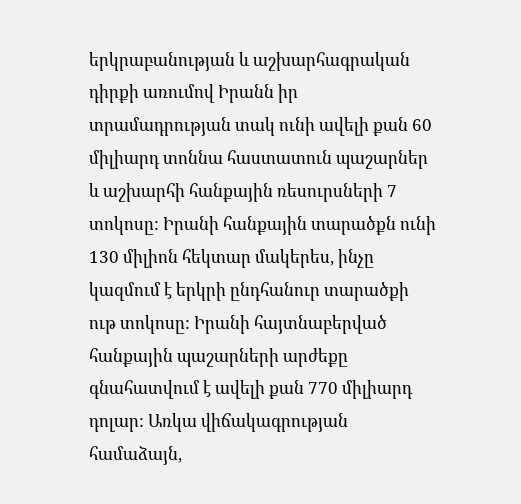երկրաբանության և աշխարհագրական դիրքի առումով Իրանն իր տրամադրության տակ ունի ավելի քան 60 միլիարդ տոննա հաստատուն պաշարներ և աշխարհի հանքային ռեսուրսների 7 տոկոսը: Իրանի հանքային տարածքն ունի 130 միլիոն հեկտար մակերես, ինչը կազմում է երկրի ընդհանուր տարածքի ութ տոկոսը: Իրանի հայտնաբերված հանքային պաշարների արժեքը գնահատվում է ավելի քան 770 միլիարդ դոլար: Առկա վիճակագրության համաձայն,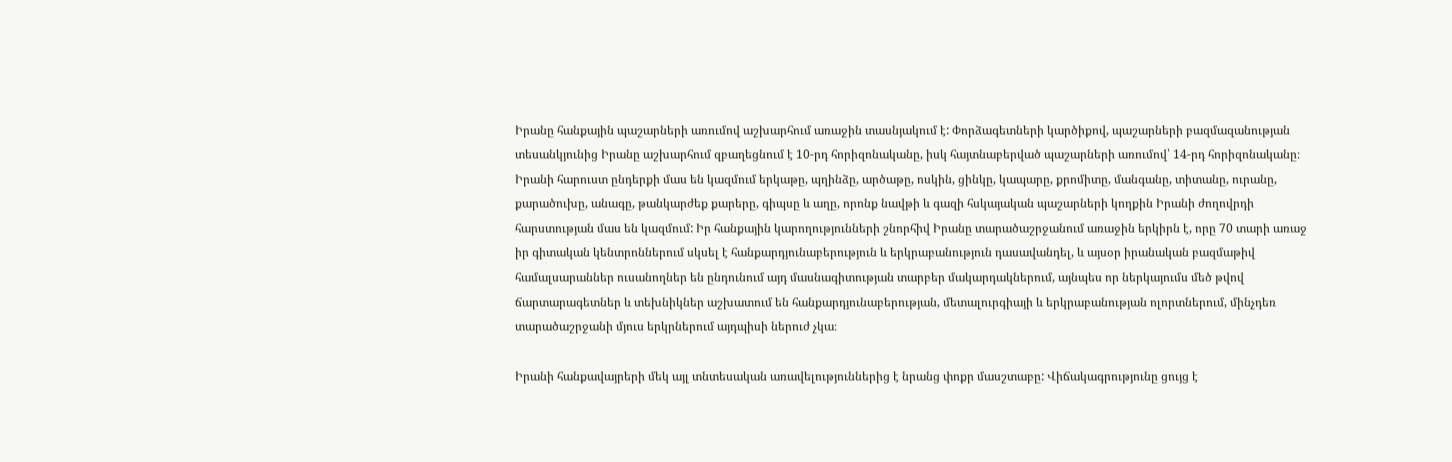Իրանը հանքային պաշարների առումով աշխարհում առաջին տասնյակում է: Փորձագետների կարծիքով, պաշարների բազմազանության տեսանկյունից Իրանը աշխարհում զբաղեցնում է 10-րդ հորիզոնականը, իսկ հայտնաբերված պաշարների առումով՝ 14-րդ հորիզոնականը։
Իրանի հարուստ ընդերքի մաս են կազմում երկաթը, պղինձը, արծաթը, ոսկին, ցինկը, կապարը, քրոմիտը, մանգանը, տիտանը, ուրանը, քարածուխը, անագը, թանկարժեք քարերը, գիպսը և աղը, որոնք նավթի և գազի հսկայական պաշարների կողքին Իրանի ժողովրդի հարստության մաս են կազմում: Իր հանքային կարողությունների շնորհիվ Իրանը տարածաշրջանում առաջին երկիրն է, որը 70 տարի առաջ իր գիտական կենտրոններում սկսել է հանքարդյունաբերություն և երկրաբանություն դասավանդել, և այսօր իրանական բազմաթիվ համալսարաններ ուսանողներ են ընդունում այդ մասնագիտության տարբեր մակարդակներում, այնպես որ ներկայումս մեծ թվով ճարտարագետներ և տեխնիկներ աշխատում են հանքարդյունաբերության, մետալուրգիայի և երկրաբանության ոլորտներում, մինչդեռ տարածաշրջանի մյուս երկրներում այդպիսի ներուժ չկա։

Իրանի հանքավայրերի մեկ այլ տնտեսական առավելություններից է նրանց փոքր մասշտաբը: Վիճակագրությունը ցույց է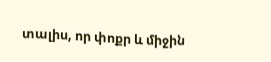տալիս, որ փոքր և միջին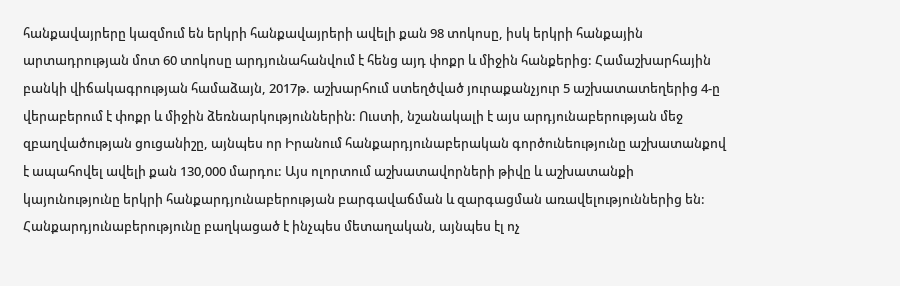հանքավայրերը կազմում են երկրի հանքավայրերի ավելի քան 98 տոկոսը, իսկ երկրի հանքային արտադրության մոտ 60 տոկոսը արդյունահանվում է հենց այդ փոքր և միջին հանքերից: Համաշխարհային բանկի վիճակագրության համաձայն, 2017թ. աշխարհում ստեղծված յուրաքանչյուր 5 աշխատատեղերից 4-ը վերաբերում է փոքր և միջին ձեռնարկություններին: Ուստի, նշանակալի է այս արդյունաբերության մեջ զբաղվածության ցուցանիշը, այնպես որ Իրանում հանքարդյունաբերական գործունեությունը աշխատանքով է ապահովել ավելի քան 130,000 մարդու: Այս ոլորտում աշխատավորների թիվը և աշխատանքի կայունությունը երկրի հանքարդյունաբերության բարգավաճման և զարգացման առավելություններից են:
Հանքարդյունաբերությունը բաղկացած է ինչպես մետաղական, այնպես էլ ոչ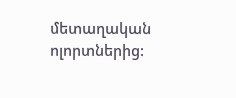մետաղական ոլորտներից: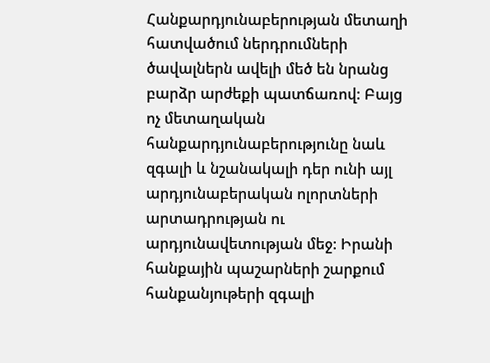Հանքարդյունաբերության մետաղի հատվածում ներդրումների ծավալներն ավելի մեծ են նրանց բարձր արժեքի պատճառով: Բայց ոչ մետաղական հանքարդյունաբերությունը նաև զգալի և նշանակալի դեր ունի այլ արդյունաբերական ոլորտների արտադրության ու արդյունավետության մեջ: Իրանի հանքային պաշարների շարքում հանքանյութերի զգալի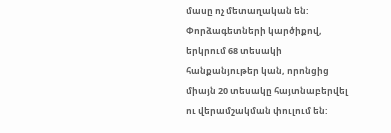մասը ոչ մետաղական են: Փորձագետների կարծիքով, երկրում 68 տեսակի հանքանյութեր կան, որոնցից միայն 20 տեսակը հայտնաբերվել ու վերամշակման փուլում են: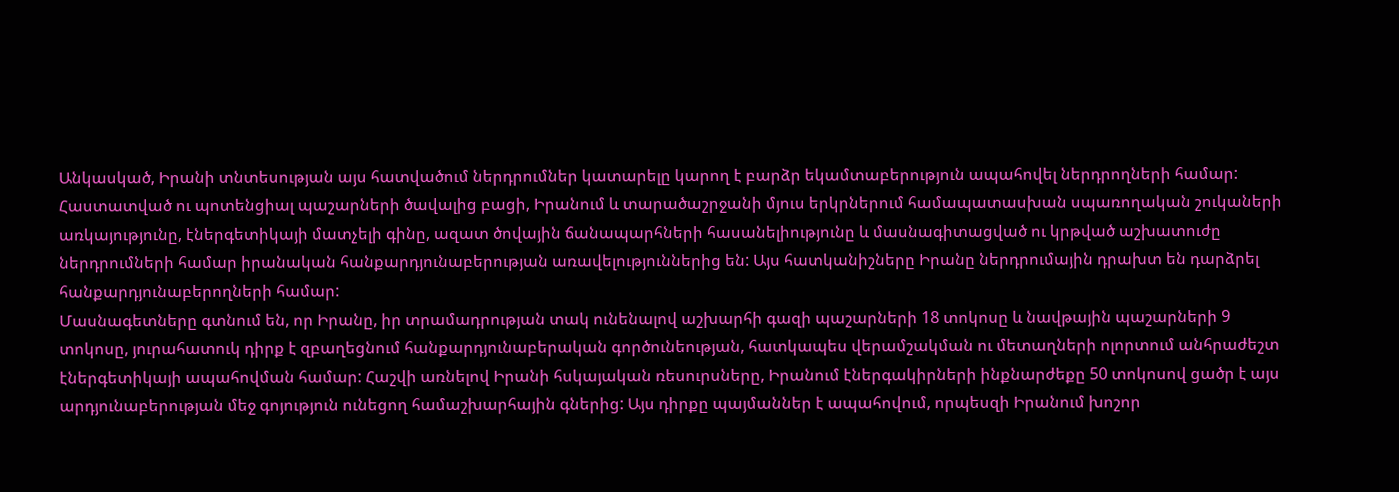Անկասկած, Իրանի տնտեսության այս հատվածում ներդրումներ կատարելը կարող է բարձր եկամտաբերություն ապահովել ներդրողների համար: Հաստատված ու պոտենցիալ պաշարների ծավալից բացի, Իրանում և տարածաշրջանի մյուս երկրներում համապատասխան սպառողական շուկաների առկայությունը, էներգետիկայի մատչելի գինը, ազատ ծովային ճանապարհների հասանելիությունը և մասնագիտացված ու կրթված աշխատուժը ներդրումների համար իրանական հանքարդյունաբերության առավելություններից են: Այս հատկանիշները Իրանը ներդրումային դրախտ են դարձրել հանքարդյունաբերողների համար:
Մասնագետները գտնում են, որ Իրանը, իր տրամադրության տակ ունենալով աշխարհի գազի պաշարների 18 տոկոսը և նավթային պաշարների 9 տոկոսը, յուրահատուկ դիրք է զբաղեցնում հանքարդյունաբերական գործունեության, հատկապես վերամշակման ու մետաղների ոլորտում անհրաժեշտ էներգետիկայի ապահովման համար: Հաշվի առնելով Իրանի հսկայական ռեսուրսները, Իրանում էներգակիրների ինքնարժեքը 50 տոկոսով ցածր է այս արդյունաբերության մեջ գոյություն ունեցող համաշխարհային գներից: Այս դիրքը պայմաններ է ապահովում, որպեսզի Իրանում խոշոր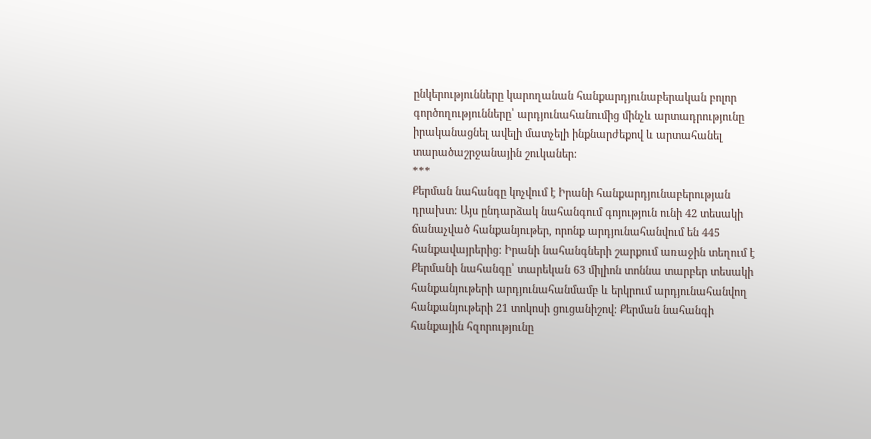ընկերությունները կարողանան հանքարդյունաբերական բոլոր գործողությունները՝ արդյունահանումից մինչև արտադրությունը իրականացնել ավելի մատչելի ինքնարժեքով և արտահանել տարածաշրջանային շուկաներ:
***
Քերման նահանգը կոչվում է Իրանի հանքարդյունաբերության դրախտ: Այս ընդարձակ նահանգում գոյություն ունի 42 տեսակի ճանաչված հանքանյութեր, որոնք արդյունահանվում են 445 հանքավայրերից: Իրանի նահանգների շարքում առաջին տեղում է Քերմանի նահանգը՝ տարեկան 63 միլիոն տոննա տարբեր տեսակի հանքանյութերի արդյունահանմամբ և երկրում արդյունահանվող հանքանյութերի 21 տոկոսի ցուցանիշով: Քերման նահանգի հանքային հզորությունը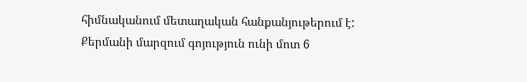հիմնականում մետաղական հանքանյութերում է: Քերմանի մարզում գոյություն ունի մոտ 6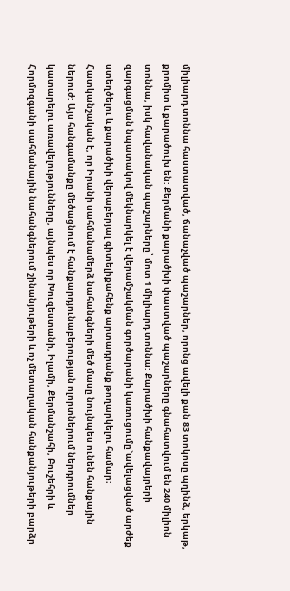միլիարդ տոննա հաստատված, ճանաչված պաշարներ, որոնց ավելի քան 83 տոկոսը պղինձ, երկաթ, քրոմիտ և քարածուխ են: Քերմանի քարածխի փաստված պաշարները գնահատվում են 240 միլիոն տոննա, իսկ հավանական պաշարները՝ մոտ 1 միլիարդ տոննա: Քարածխի հանքավայրերի զարգացման նպատակով մեկնարկել է վերամշակման գործարանի կառուցումը`ավելացված արժեք ստեղծելու և քարածխի վերաբերյալ գիտելիքահենք արտադրանք թողարկելու համար։
Հատկանշական է, որ Իրանի սահմանամերձ նահանգների մեծ մասը նույնպես ունեն հանքային ներուժ: Այս հանգամանքը մեծացնում է հանքարդյունաբերության ոլորտներում ներդրումներ կատարելու առավելությունները, այնպես որ Խուզեստանի, Իլամի, Քերմանշահի, Բուշեհրի և Հորմոզգանի սահմանային նահանգներում շինանյութերի և ոչ մետաղական հանքանյութերի բարձր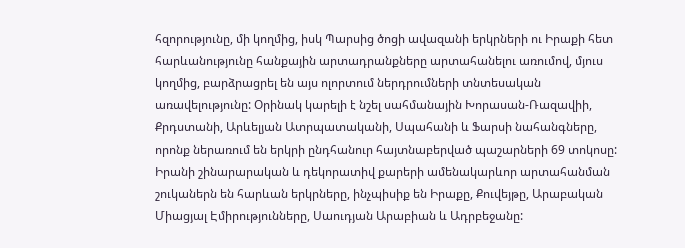հզորությունը, մի կողմից, իսկ Պարսից ծոցի ավազանի երկրների ու Իրաքի հետ հարևանությունը հանքային արտադրանքները արտահանելու առումով, մյուս կողմից, բարձրացրել են այս ոլորտում ներդրումների տնտեսական առավելությունը: Օրինակ կարելի է նշել սահմանային Խորասան-Ռազավիի, Քրդստանի, Արևելյան Ատրպատականի, Սպահանի և Ֆարսի նահանգները, որոնք ներառում են երկրի ընդհանուր հայտնաբերված պաշարների 69 տոկոսը: Իրանի շինարարական և դեկորատիվ քարերի ամենակարևոր արտահանման շուկաներն են հարևան երկրները, ինչպիսիք են Իրաքը, Քուվեյթը, Արաբական Միացյալ Էմիրությունները, Սաուդյան Արաբիան և Ադրբեջանը: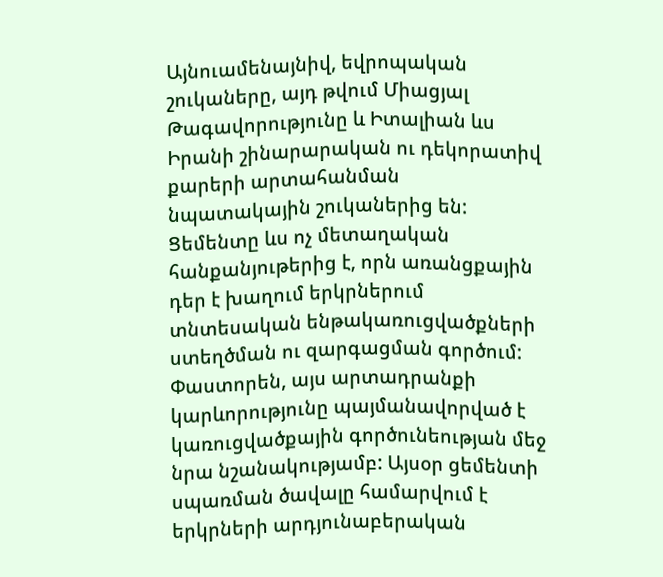Այնուամենայնիվ, եվրոպական շուկաները, այդ թվում Միացյալ Թագավորությունը և Իտալիան ևս Իրանի շինարարական ու դեկորատիվ քարերի արտահանման նպատակային շուկաներից են:
Ցեմենտը ևս ոչ մետաղական հանքանյութերից է, որն առանցքային դեր է խաղում երկրներում տնտեսական ենթակառուցվածքների ստեղծման ու զարգացման գործում: Փաստորեն, այս արտադրանքի կարևորությունը պայմանավորված է կառուցվածքային գործունեության մեջ նրա նշանակությամբ: Այսօր ցեմենտի սպառման ծավալը համարվում է երկրների արդյունաբերական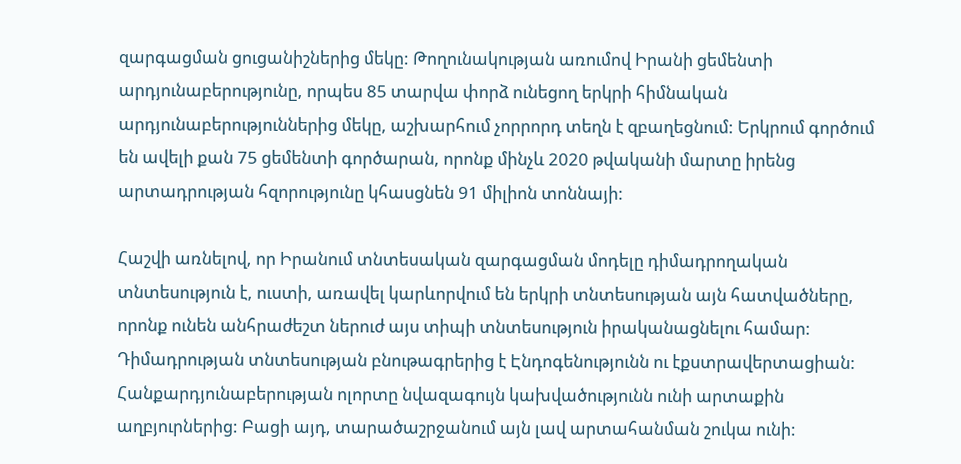զարգացման ցուցանիշներից մեկը: Թողունակության առումով Իրանի ցեմենտի արդյունաբերությունը, որպես 85 տարվա փորձ ունեցող երկրի հիմնական արդյունաբերություններից մեկը, աշխարհում չորրորդ տեղն է զբաղեցնում: Երկրում գործում են ավելի քան 75 ցեմենտի գործարան, որոնք մինչև 2020 թվականի մարտը իրենց արտադրության հզորությունը կհասցնեն 91 միլիոն տոննայի:

Հաշվի առնելով, որ Իրանում տնտեսական զարգացման մոդելը դիմադրողական տնտեսություն է, ուստի, առավել կարևորվում են երկրի տնտեսության այն հատվածները, որոնք ունեն անհրաժեշտ ներուժ այս տիպի տնտեսություն իրականացնելու համար: Դիմադրության տնտեսության բնութագրերից է Էնդոգենությունն ու էքստրավերտացիան: Հանքարդյունաբերության ոլորտը նվազագույն կախվածությունն ունի արտաքին աղբյուրներից: Բացի այդ, տարածաշրջանում այն լավ արտահանման շուկա ունի: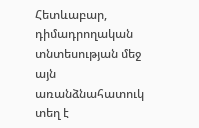Հետևաբար, դիմադրողական տնտեսության մեջ այն առանձնահատուկ տեղ է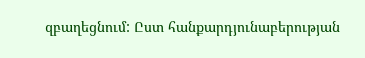զբաղեցնում: Ըստ հանքարդյունաբերության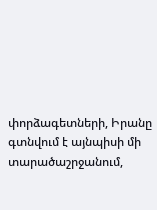փորձագետների, Իրանը գտնվում է այնպիսի մի տարածաշրջանում,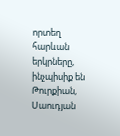որտեղ հարևան երկրները, ինչպիսիք են Թուրքիան, Սաուդյան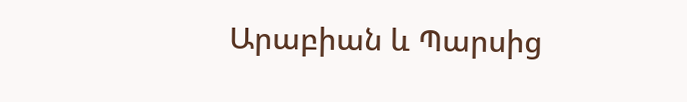Արաբիան և Պարսից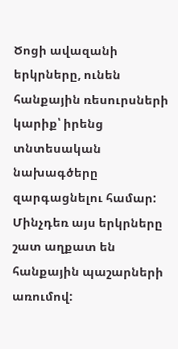Ծոցի ավազանի երկրները, ունեն հանքային ռեսուրսների կարիք՝ իրենց տնտեսական նախագծերը զարգացնելու համար: Մինչդեռ այս երկրները շատ աղքատ են հանքային պաշարների առումով: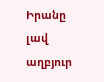Իրանը լավ աղբյուր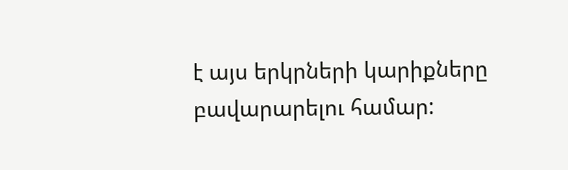է այս երկրների կարիքները բավարարելու համար: